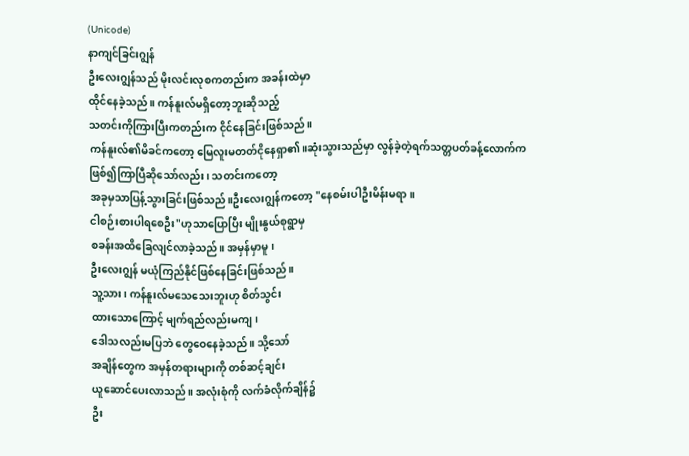(Unicode)
နာကျင်ခြင်းဂျွန်
ဦးလေးဂျွန်သည် မိုးလင်းလုစကတည်းက အခန်းထဲမှာ
ထိုင်နေခဲ့သည်။ ကန်နူးလ်မရှိတော့ဘူးဆိုသည့်
သတင်းကိုကြားပြီးကတည်းက ငိုင်နေခြင်းဖြစ်သည်။
ကန်နူးလ်၏မိခင်ကတော့ မြေလူးမတတ်ငိုနေရှာ၏။ဆုံးသွားသည်မှာ လွန်ခဲ့တဲ့ရက်သတ္တပတ်ခန့်လောက်က
ဖြစ်၍ကြာပြီဆိုသော်လည်း၊ သတင်းကတော့
အခုမှသာပြန့်သွားခြင်းဖြစ်သည်။ဦးလေးဂျွန်ကတော့ "နေစမ်းပါဦးမိန်းမရာ။
ငါစဉ်းစားပါရစေဦး"ဟုသာပြောပြီး မျိုးနွယ်စုရွာမှ
စခန်းအထိခြေလျင်လာခဲ့သည်။ အမှန်မှာမူ၊
ဦးလေးဂျွန် မယုံကြည်နိုင်ဖြစ်နေခြင်းဖြစ်သည်။
သူ့သား၊ ကန်နူးလ်မသေသေးဘူးဟု စိတ်သွင်း
ထားသောကြောင့် မျက်ရည်လည်းမကျ၊
ဒေါသလည်းမပြဘဲ တွေဝေနေခဲ့သည်။ သို့သော်
အချိန်တွေက အမှန်တရားများကို တစ်ဆင့်ချင်း
ယူဆောင်ပေးလာသည်။ အလုံးစုံကို လက်ခံလိုက်ချိန်၌
ဦး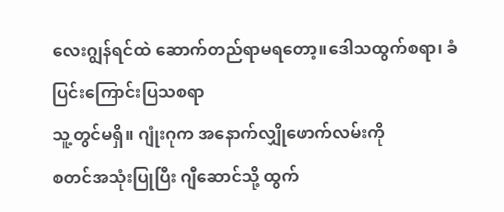လေးဂျွန်ရင်ထဲ ဆောက်တည်ရာမရတော့။ဒေါသထွက်စရာ၊ ခံပြင်းကြောင်းပြသစရာ
သူ့တွင်မရှိ။ ဂျုံးဂုက အနောက်လျှိုဖောက်လမ်းကို
စတင်အသုံးပြုပြီး ဂျီဆောင်သို့ ထွက်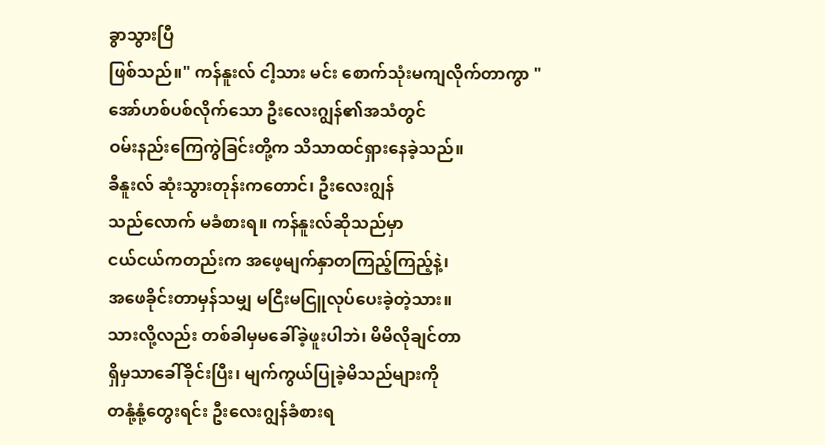ခွာသွားပြီ
ဖြစ်သည်။" ကန်နူးလ် ငါ့သား မင်း စောက်သုံးမကျလိုက်တာကွာ "
အော်ဟစ်ပစ်လိုက်သော ဦးလေးဂျွန်၏အသံတွင်
ဝမ်းနည်းကြေကွဲခြင်းတို့က သိသာထင်ရှားနေခဲ့သည်။
ခီနူးလ် ဆုံးသွားတုန်းကတောင်၊ ဦးလေးဂျွန်
သည်လောက် မခံစားရ။ ကန်နူးလ်ဆိုသည်မှာ
ငယ်ငယ်ကတည်းက အဖေ့မျက်နှာတကြည့်ကြည့်နဲ့၊
အဖေခိုင်းတာမှန်သမျှ မငြီးမငြူလုပ်ပေးခဲ့တဲ့သား။
သားလို့လည်း တစ်ခါမှမခေါ်ခဲ့ဖူးပါဘဲ၊ မိမိလိုချင်တာ
ရှိမှသာခေါ်ခိုင်းပြီး၊ မျက်ကွယ်ပြုခဲ့မိသည်များကို
တနုံ့နုံ့တွေးရင်း ဦးလေးဂျွန်ခံစားရ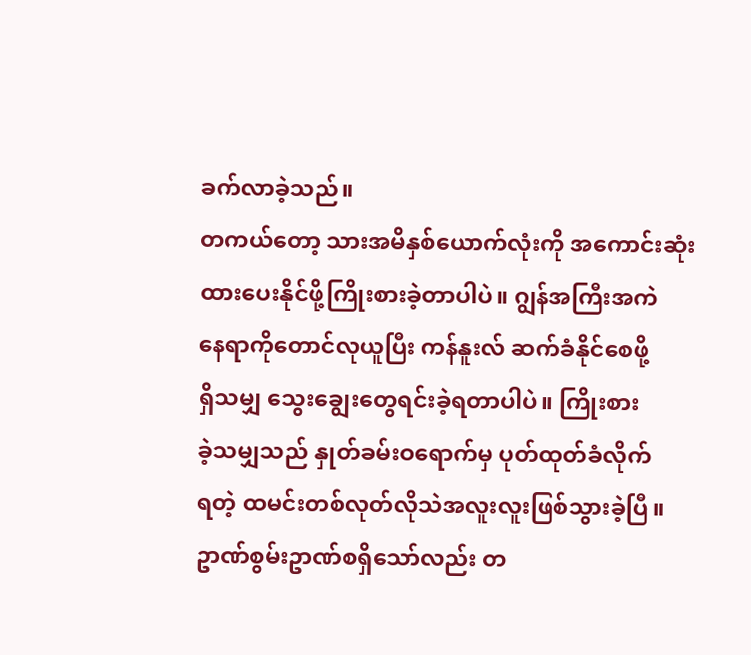ခက်လာခဲ့သည်။
တကယ်တော့ သားအမိနှစ်ယောက်လုံးကို အကောင်းဆုံး
ထားပေးနိုင်ဖို့ကြိုးစားခဲ့တာပါပဲ။ ဂျွန်အကြီးအကဲ
နေရာကိုတောင်လုယူပြီး ကန်နူးလ် ဆက်ခံနိုင်စေဖို့
ရှိသမျှ သွေးချွေးတွေရင်းခဲ့ရတာပါပဲ။ ကြိုးစား
ခဲ့သမျှသည် နှုတ်ခမ်းဝရောက်မှ ပုတ်ထုတ်ခံလိုက်
ရတဲ့ ထမင်းတစ်လုတ်လိုသဲအလူးလူးဖြစ်သွားခဲ့ပြီ။
ဥာဏ်စွမ်းဥာဏ်စရှိသော်လည်း တ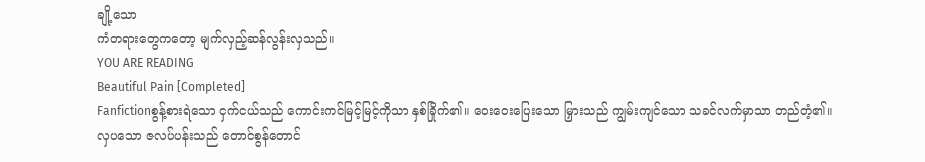ချို့သော
ကံတရားတွေကတော့ မျက်လှည့်ဆန်လွန်းလှသည်။
YOU ARE READING
Beautiful Pain [Completed]
Fanfictionစွန့်စားရဲသော ငှက်ငယ်သည် ကောင်းကင်မြင့်မြင့်ကိုသာ နှစ်ခြိုက်၏။ ဝေးဝေးပြေးသော မြှားသည် ကျွမ်းကျင်သော သခင်လက်မှာသာ တည်တံ့၏။ လှပသော ဇလပ်ပန်းသည် တောင်စွန်တောင်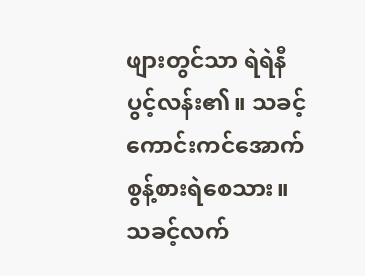ဖျားတွင်သာ ရဲရဲနီပွင့်လန်း၏။ သခင့်ကောင်းကင်အောက် စွန့်စားရဲစေသား။ သခင့်လက်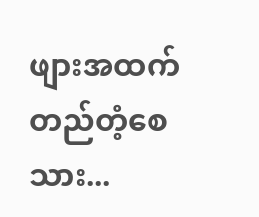ဖျားအထက် တည်တံ့စေသား...